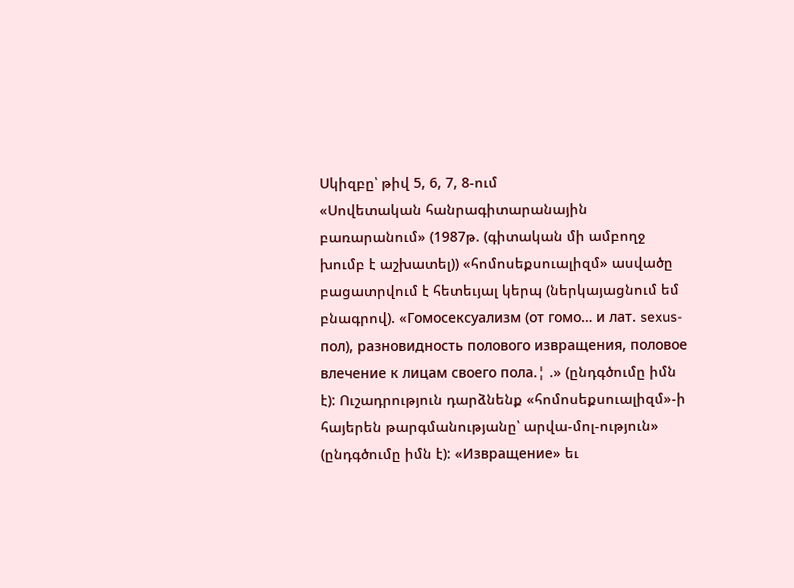Սկիզբը՝ թիվ 5, 6, 7, 8-ում
«Սովետական հանրագիտարանային բառարանում» (1987թ. (գիտական մի ամբողջ խումբ է աշխատել)) «հոմոսեքսուալիզմ» ասվածը բացատրվում է հետեւյալ կերպ (ներկայացնում եմ բնագրով). «Гомосексуализм (от гомо… и лат. sexus-пол), разновидность полового извращения, половое влечение к лицам своего пола.¦ .» (ընդգծումը իմն է): Ուշադրություն դարձնենք «հոմոսեքսուալիզմ»-ի հայերեն թարգմանությանը՝ արվա-մոլ-ություն» (ընդգծումը իմն է): «Извращение» եւ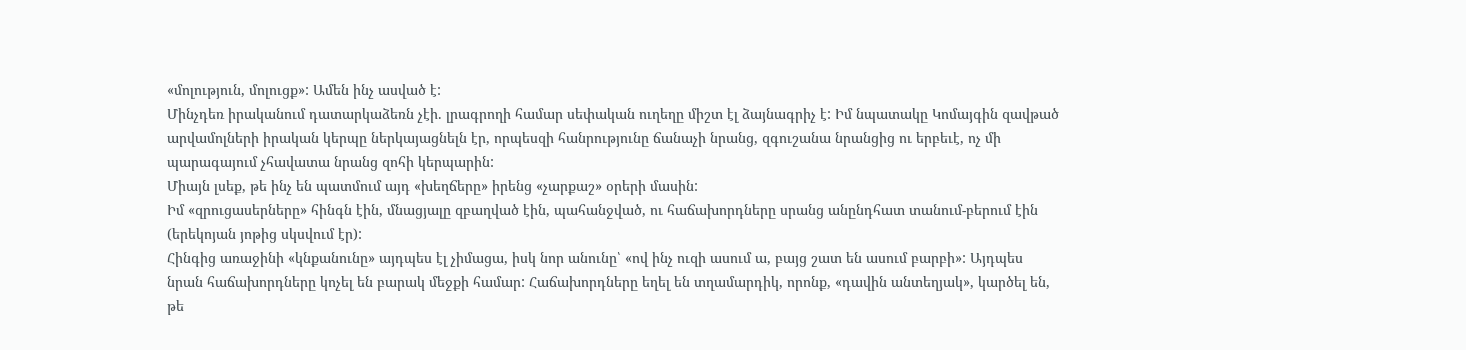«մոլություն, մոլուցք»: Ամեն ինչ ասված է:
Մինչդեռ իրականում դատարկաձեռն չէի. լրագրողի համար սեփական ուղեղը միշտ էլ ձայնագրիչ է: Իմ նպատակը Կոմայգին զավթած արվամոլների իրական կերպը ներկայացնելն էր, որպեսզի հանրությունը ճանաչի նրանց, զգուշանա նրանցից ու երբեւէ, ոչ մի պարագայում չհավատա նրանց զոհի կերպարին:
Միայն լսեք, թե ինչ են պատմում այդ «խեղճերը» իրենց «չարքաշ» օրերի մասին:
Իմ «զրուցասերները» հինգն էին, մնացյալը զբաղված էին, պահանջված, ու հաճախորդները սրանց անընդհատ տանում-բերում էին (երեկոյան յոթից սկսվում էր):
Հինգից առաջինի «կնքանունը» այդպես էլ չիմացա, իսկ նոր անունը՝ «ով ինչ ուզի ասում ա, բայց շատ են ասում բարբի»: Այդպես նրան հաճախորդները կոչել են բարակ մեջքի համար: Հաճախորդները եղել են տղամարդիկ, որոնք, «դավին անտեղյակ», կարծել են, թե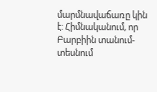մարմնավաճառը կին է: Հիմնականում, որ Բարբիին տանում-տեսնում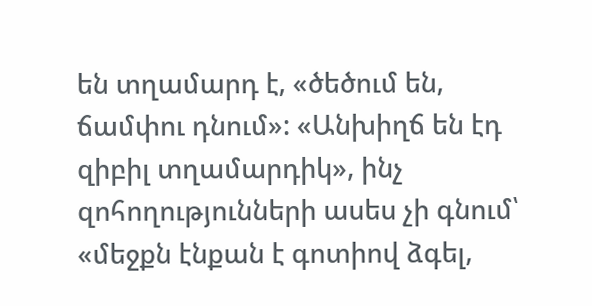են տղամարդ է, «ծեծում են, ճամփու դնում»: «Անխիղճ են էդ զիբիլ տղամարդիկ», ինչ զոհողությունների ասես չի գնում՝ «մեջքն էնքան է գոտիով ձգել,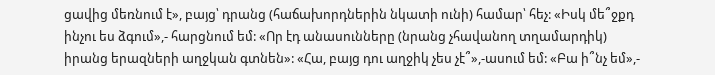ցավից մեռնում է», բայց՝ դրանց (հաճախորդներին նկատի ունի) համար՝ հեչ: «Իսկ մե՞ջքդ ինչու ես ձգում»,- հարցնում եմ: «Որ էդ անասունները (նրանց չհավանող տղամարդիկ) իրանց երազների աղջկան գտնեն»: «Հա, բայց դու աղջիկ չես չէ՞»,-ասում եմ: «Բա ի՞նչ եմ»,-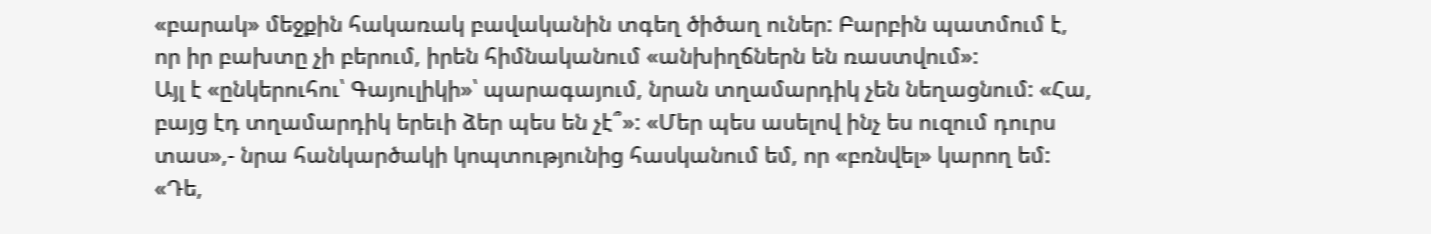«բարակ» մեջքին հակառակ բավականին տգեղ ծիծաղ ուներ: Բարբին պատմում է, որ իր բախտը չի բերում, իրեն հիմնականում «անխիղճներն են ռաստվում»:
Այլ է «ընկերուհու՝ Գայուլիկի»՝ պարագայում, նրան տղամարդիկ չեն նեղացնում: «Հա, բայց էդ տղամարդիկ երեւի ձեր պես են չէ՞»: «Մեր պես ասելով ինչ ես ուզում դուրս տաս»,- նրա հանկարծակի կոպտությունից հասկանում եմ, որ «բռնվել» կարող եմ: «Դե,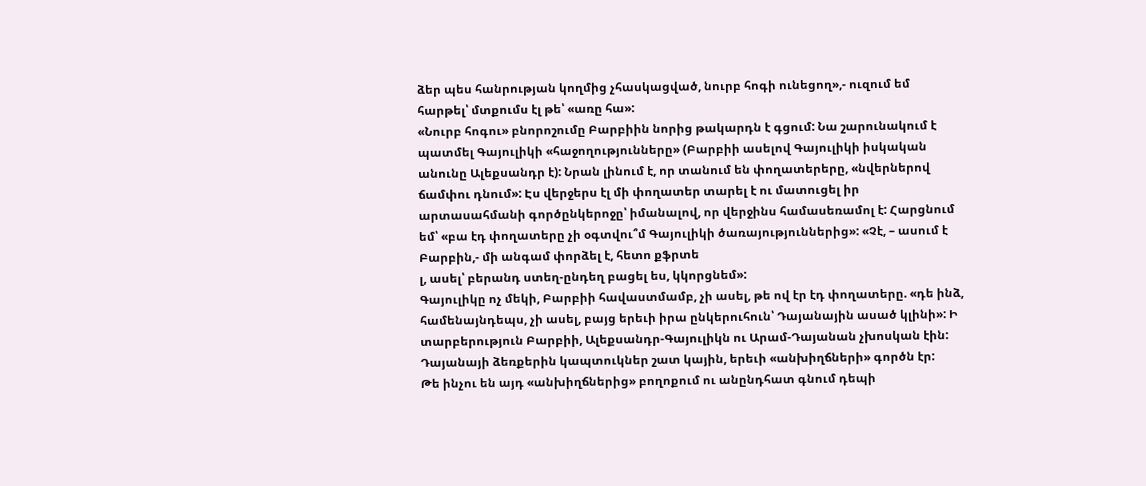ձեր պես հանրության կողմից չհասկացված, նուրբ հոգի ունեցող»,- ուզում եմ հարթել՝ մտքումս էլ թե՝ «առը հա»:
«Նուրբ հոգու» բնորոշումը Բարբիին նորից թակարդն է գցում: Նա շարունակում է պատմել Գայուլիկի «հաջողությունները» (Բարբիի ասելով Գայուլիկի իսկական անունը Ալեքսանդր է): Նրան լինում է, որ տանում են փողատերերը, «նվերներով ճամփու դնում»: Էս վերջերս էլ մի փողատեր տարել է ու մատուցել իր արտասահմանի գործընկերոջը՝ իմանալով, որ վերջինս համասեռամոլ է: Հարցնում եմ՝ «բա էդ փողատերը չի օգտվու՞մ Գայուլիկի ծառայություններից»: «Չէ, – ասում է Բարբին,- մի անգամ փորձել է, հետո քֆրտե
լ, ասել՝ բերանդ ստեղ-ընդեղ բացել ես, կկորցնեմ»:
Գայուլիկը ոչ մեկի, Բարբիի հավաստմամբ, չի ասել, թե ով էր էդ փողատերը. «դե ինձ, համենայնդեպս, չի ասել, բայց երեւի իրա ընկերուհուն՝ Դայանային ասած կլինի»: Ի տարբերություն Բարբիի, Ալեքսանդր-Գայուլիկն ու Արամ-Դայանան չխոսկան էին: Դայանայի ձեռքերին կապտուկներ շատ կային, երեւի «անխիղճների» գործն էր:
Թե ինչու են այդ «անխիղճներից» բողոքում ու անընդհատ գնում դեպի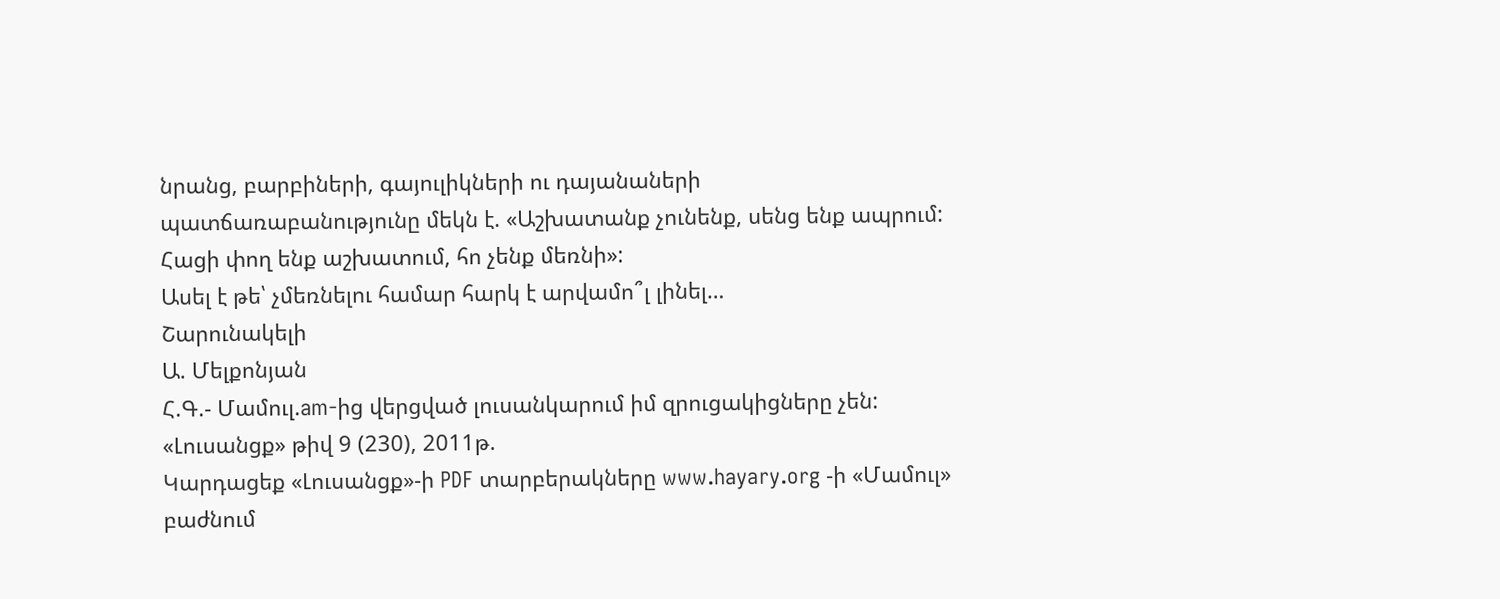նրանց, բարբիների, գայուլիկների ու դայանաների պատճառաբանությունը մեկն է. «Աշխատանք չունենք, սենց ենք ապրում: Հացի փող ենք աշխատում, հո չենք մեռնի»:
Ասել է թե՝ չմեռնելու համար հարկ է արվամո՞լ լինել…
Շարունակելի
Ա. Մելքոնյան
Հ.Գ.- Մամուլ.am-ից վերցված լուսանկարում իմ զրուցակիցները չեն:
«Լուսանցք» թիվ 9 (230), 2011թ.
Կարդացեք «Լուսանցք»-ի PDF տարբերակները www.hayary.org -ի «Մամուլ» բաժնում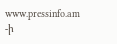www.pressinfo.am -ի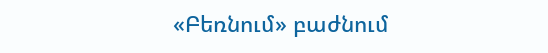«Բեռնում» բաժնում